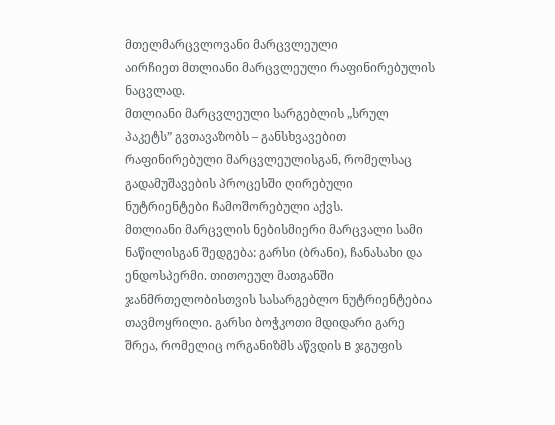მთელმარცვლოვანი მარცვლეული
აირჩიეთ მთლიანი მარცვლეული რაფინირებულის ნაცვლად.
მთლიანი მარცვლეული სარგებლის „სრულ პაკეტს” გვთავაზობს – განსხვავებით რაფინირებული მარცვლეულისგან, რომელსაც გადამუშავების პროცესში ღირებული ნუტრიენტები ჩამოშორებული აქვს.
მთლიანი მარცვლის ნებისმიერი მარცვალი სამი ნაწილისგან შედგება: გარსი (ბრანი), ჩანასახი და ენდოსპერმი. თითოეულ მათგანში ჯანმრთელობისთვის სასარგებლო ნუტრიენტებია თავმოყრილი. გარსი ბოჭკოთი მდიდარი გარე შრეა, რომელიც ორგანიზმს აწვდის B ჯგუფის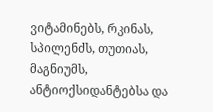ვიტამინებს, რკინას, სპილენძს, თუთიას, მაგნიუმს, ანტიოქსიდანტებსა და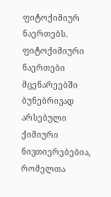ფიტოქიმიურ ნაერთებს. ფიტოქიმიური ნაერთები მცენარეებში ბუნებრივად არსებული ქიმიური ნივთიერებებია, რომელთა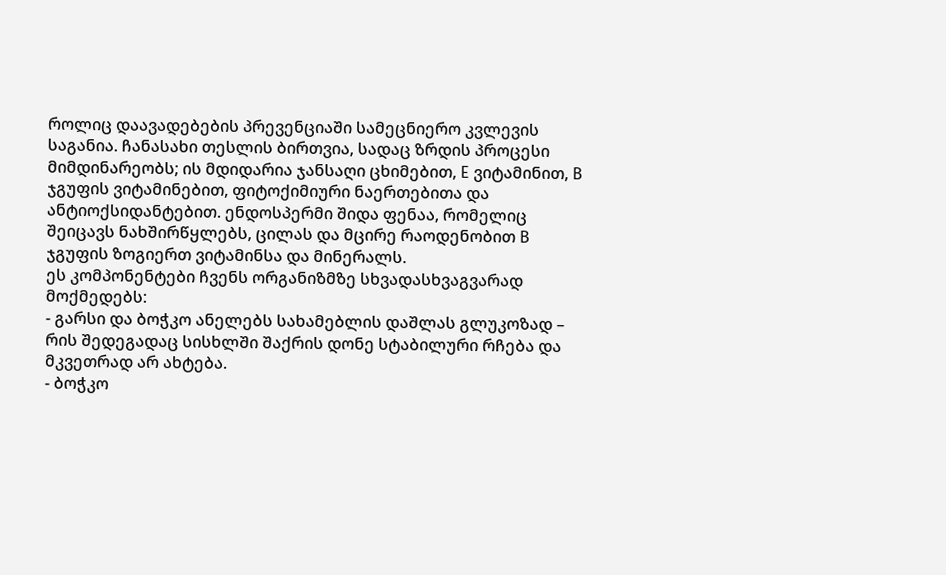როლიც დაავადებების პრევენციაში სამეცნიერო კვლევის საგანია. ჩანასახი თესლის ბირთვია, სადაც ზრდის პროცესი მიმდინარეობს; ის მდიდარია ჯანსაღი ცხიმებით, E ვიტამინით, B ჯგუფის ვიტამინებით, ფიტოქიმიური ნაერთებითა და ანტიოქსიდანტებით. ენდოსპერმი შიდა ფენაა, რომელიც შეიცავს ნახშირწყლებს, ცილას და მცირე რაოდენობით B ჯგუფის ზოგიერთ ვიტამინსა და მინერალს.
ეს კომპონენტები ჩვენს ორგანიზმზე სხვადასხვაგვარად მოქმედებს:
- გარსი და ბოჭკო ანელებს სახამებლის დაშლას გლუკოზად – რის შედეგადაც სისხლში შაქრის დონე სტაბილური რჩება და მკვეთრად არ ახტება.
- ბოჭკო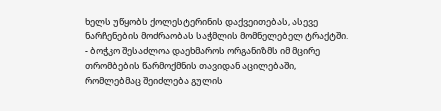ხელს უწყობს ქოლესტერინის დაქვეითებას, ასევე ნარჩენების მოძრაობას საჭმლის მომნელებელ ტრაქტში.
- ბოჭკო შესაძლოა დაეხმაროს ორგანიზმს იმ მცირე თრომბების წარმოქმნის თავიდან აცილებაში, რომლებმაც შეიძლება გულის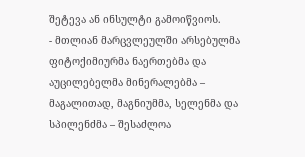შეტევა ან ინსულტი გამოიწვიოს.
- მთლიან მარცვლეულში არსებულმა ფიტოქიმიურმა ნაერთებმა და აუცილებელმა მინერალებმა – მაგალითად, მაგნიუმმა, სელენმა და სპილენძმა – შესაძლოა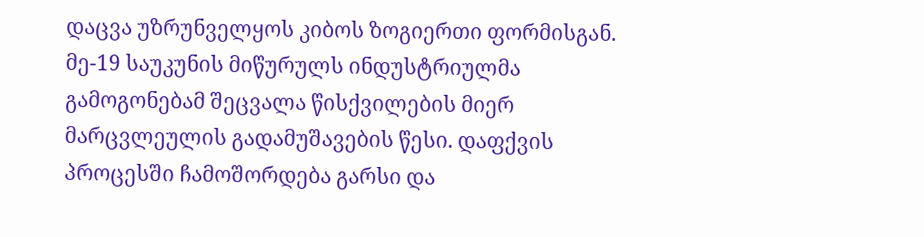დაცვა უზრუნველყოს კიბოს ზოგიერთი ფორმისგან.
მე-19 საუკუნის მიწურულს ინდუსტრიულმა გამოგონებამ შეცვალა წისქვილების მიერ მარცვლეულის გადამუშავების წესი. დაფქვის პროცესში ჩამოშორდება გარსი და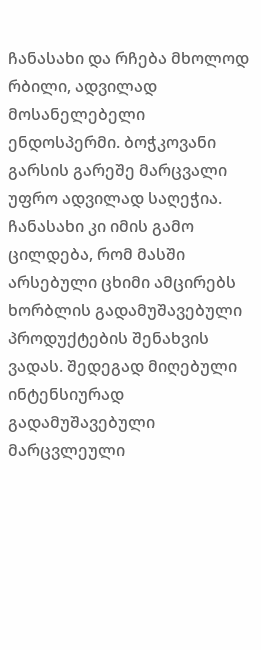ჩანასახი და რჩება მხოლოდ რბილი, ადვილად მოსანელებელი ენდოსპერმი. ბოჭკოვანი გარსის გარეშე მარცვალი უფრო ადვილად საღეჭია. ჩანასახი კი იმის გამო ცილდება, რომ მასში არსებული ცხიმი ამცირებს ხორბლის გადამუშავებული პროდუქტების შენახვის ვადას. შედეგად მიღებული ინტენსიურად გადამუშავებული მარცვლეული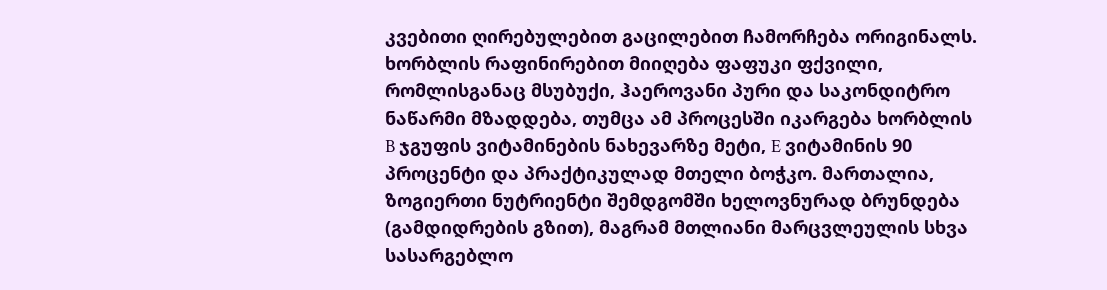კვებითი ღირებულებით გაცილებით ჩამორჩება ორიგინალს. ხორბლის რაფინირებით მიიღება ფაფუკი ფქვილი, რომლისგანაც მსუბუქი, ჰაეროვანი პური და საკონდიტრო ნაწარმი მზადდება, თუმცა ამ პროცესში იკარგება ხორბლის B ჯგუფის ვიტამინების ნახევარზე მეტი, E ვიტამინის 90 პროცენტი და პრაქტიკულად მთელი ბოჭკო. მართალია, ზოგიერთი ნუტრიენტი შემდგომში ხელოვნურად ბრუნდება (გამდიდრების გზით), მაგრამ მთლიანი მარცვლეულის სხვა სასარგებლო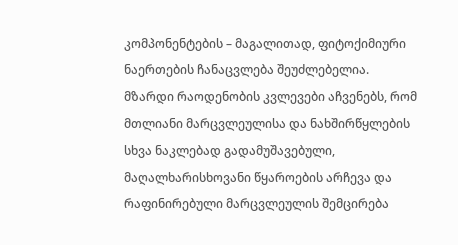კომპონენტების – მაგალითად, ფიტოქიმიური ნაერთების ჩანაცვლება შეუძლებელია.
მზარდი რაოდენობის კვლევები აჩვენებს, რომ მთლიანი მარცვლეულისა და ნახშირწყლების სხვა ნაკლებად გადამუშავებული, მაღალხარისხოვანი წყაროების არჩევა და რაფინირებული მარცვლეულის შემცირება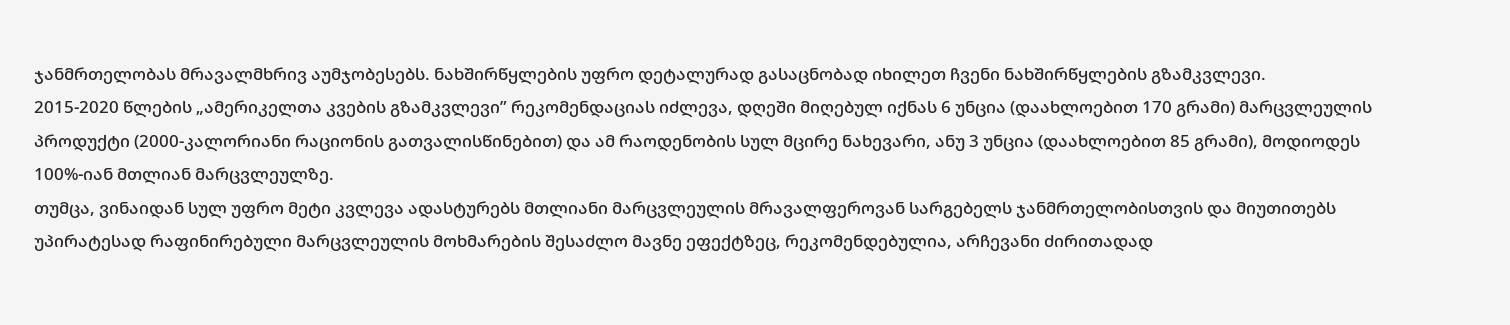ჯანმრთელობას მრავალმხრივ აუმჯობესებს. ნახშირწყლების უფრო დეტალურად გასაცნობად იხილეთ ჩვენი ნახშირწყლების გზამკვლევი.
2015-2020 წლების „ამერიკელთა კვების გზამკვლევი” რეკომენდაციას იძლევა, დღეში მიღებულ იქნას 6 უნცია (დაახლოებით 170 გრამი) მარცვლეულის პროდუქტი (2000-კალორიანი რაციონის გათვალისწინებით) და ამ რაოდენობის სულ მცირე ნახევარი, ანუ 3 უნცია (დაახლოებით 85 გრამი), მოდიოდეს 100%-იან მთლიან მარცვლეულზე.
თუმცა, ვინაიდან სულ უფრო მეტი კვლევა ადასტურებს მთლიანი მარცვლეულის მრავალფეროვან სარგებელს ჯანმრთელობისთვის და მიუთითებს უპირატესად რაფინირებული მარცვლეულის მოხმარების შესაძლო მავნე ეფექტზეც, რეკომენდებულია, არჩევანი ძირითადად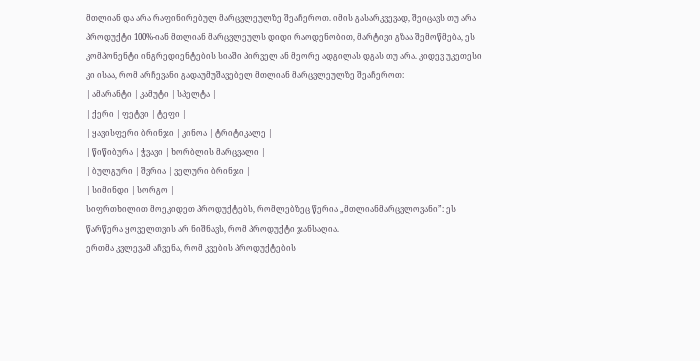მთლიან და არა რაფინირებულ მარცვლეულზე შეაჩეროთ. იმის გასარკვევად, შეიცავს თუ არა პროდუქტი 100%-იან მთლიან მარცვლეულს დიდი რაოდენობით, მარტივი გზაა შემოწმება, ეს კომპონენტი ინგრედიენტების სიაში პირველ ან მეორე ადგილას დგას თუ არა. კიდევ უკეთესი კი ისაა, რომ არჩევანი გადაუმუშავებელ მთლიან მარცვლეულზე შეაჩეროთ:
| ამარანტი | კამუტი | სპელტა |
| ქერი | ფეტვი | ტეფი |
| ყავისფერი ბრინჯი | კინოა | ტრიტიკალე |
| წიწიბურა | ჭვავი | ხორბლის მარცვალი |
| ბულგური | შვრია | ველური ბრინჯი |
| სიმინდი | სორგო |
სიფრთხილით მოეკიდეთ პროდუქტებს, რომლებზეც წერია „მთლიანმარცვლოვანი”: ეს წარწერა ყოველთვის არ ნიშნავს, რომ პროდუქტი ჯანსაღია.
ერთმა კვლევამ აჩვენა, რომ კვების პროდუქტების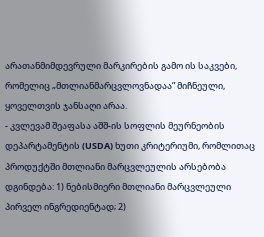არათანმიმდევრული მარკირების გამო ის საკვები, რომელიც „მთლიანმარცვლოვნადაა” მიჩნეული, ყოველთვის ჯანსაღი არაა.
- კვლევამ შეაფასა აშშ-ის სოფლის მეურნეობის დეპარტამენტის (USDA) ხუთი კრიტერიუმი, რომლითაც პროდუქტში მთლიანი მარცვლეულის არსებობა დგინდება: 1) ნებისმიერი მთლიანი მარცვლეული პირველ ინგრედიენტად; 2)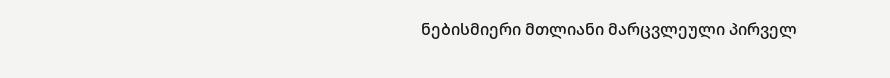ნებისმიერი მთლიანი მარცვლეული პირველ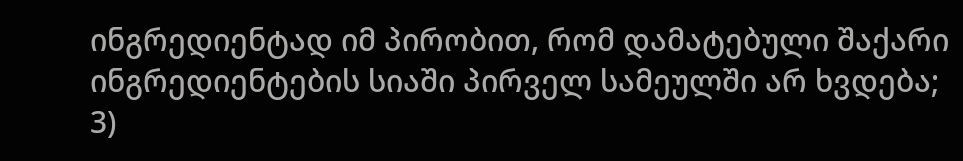ინგრედიენტად იმ პირობით, რომ დამატებული შაქარი ინგრედიენტების სიაში პირველ სამეულში არ ხვდება; 3)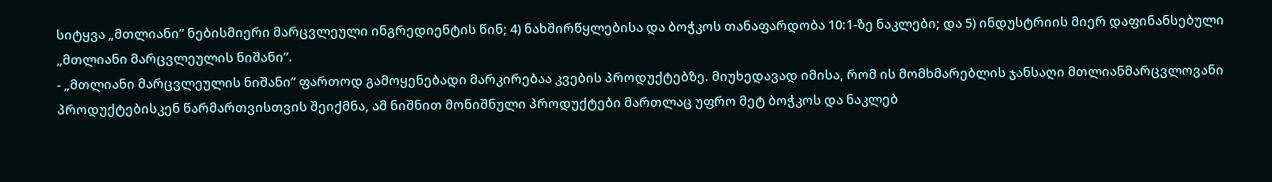სიტყვა „მთლიანი” ნებისმიერი მარცვლეული ინგრედიენტის წინ; 4) ნახშირწყლებისა და ბოჭკოს თანაფარდობა 10:1-ზე ნაკლები; და 5) ინდუსტრიის მიერ დაფინანსებული „მთლიანი მარცვლეულის ნიშანი”.
- „მთლიანი მარცვლეულის ნიშანი” ფართოდ გამოყენებადი მარკირებაა კვების პროდუქტებზე. მიუხედავად იმისა, რომ ის მომხმარებლის ჯანსაღი მთლიანმარცვლოვანი პროდუქტებისკენ წარმართვისთვის შეიქმნა, ამ ნიშნით მონიშნული პროდუქტები მართლაც უფრო მეტ ბოჭკოს და ნაკლებ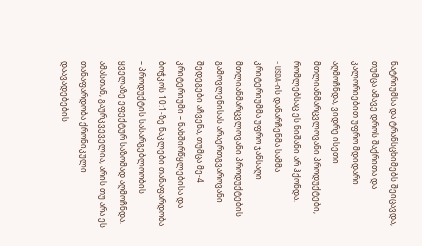ნატრიუმსა და ტრანსცხიმებს შეიცავდა, თუმცა ამავე დროს შაქრითა და კალორიებით უფრო მდიდარი აღმოჩნდა, ვიდრე ისეთი მთლიანმარცვლოვანი პროდუქტები, რომლებსაც ეს ნიშანი არ ჰქონდა.
- USDA-ის დანარჩენმა სამმა კრიტერიუმმა უფრო ჯანსაღი მთლიანმარცვლოვანი პროდუქტების გამოვლენისას არაერთგვაროვანი შედეგები აჩვენა, თუმცა მე-4 კრიტერიუმი – ნახშირწყლებისა და ბოჭკოს 10:1-ზე ნაკლები თანაფარდობა – პროდუქტის სასარგებლოობის ყველაზე ეფექტურ საზომად აღმოჩნდა. ამასთან, გაურკვეველია, არის თუ არა ეს თანაფარდობა ქრონიკული დაავადებების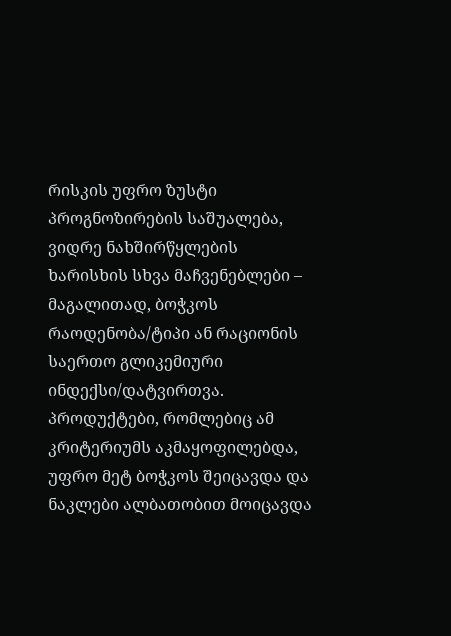რისკის უფრო ზუსტი პროგნოზირების საშუალება, ვიდრე ნახშირწყლების ხარისხის სხვა მაჩვენებლები – მაგალითად, ბოჭკოს რაოდენობა/ტიპი ან რაციონის საერთო გლიკემიური ინდექსი/დატვირთვა. პროდუქტები, რომლებიც ამ კრიტერიუმს აკმაყოფილებდა, უფრო მეტ ბოჭკოს შეიცავდა და ნაკლები ალბათობით მოიცავდა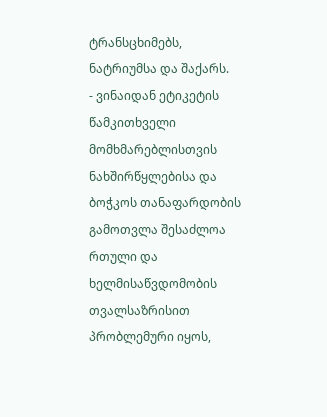ტრანსცხიმებს, ნატრიუმსა და შაქარს.
- ვინაიდან ეტიკეტის წამკითხველი მომხმარებლისთვის ნახშირწყლებისა და ბოჭკოს თანაფარდობის გამოთვლა შესაძლოა რთული და ხელმისაწვდომობის თვალსაზრისით პრობლემური იყოს,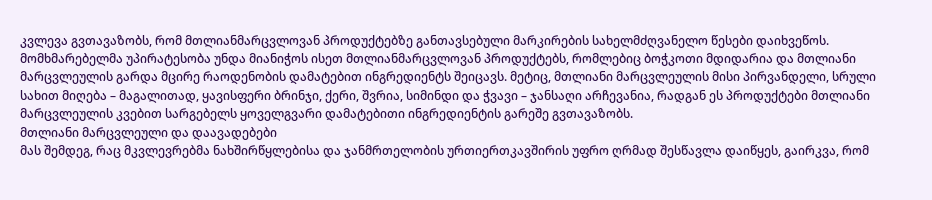კვლევა გვთავაზობს, რომ მთლიანმარცვლოვან პროდუქტებზე განთავსებული მარკირების სახელმძღვანელო წესები დაიხვეწოს.
მომხმარებელმა უპირატესობა უნდა მიანიჭოს ისეთ მთლიანმარცვლოვან პროდუქტებს, რომლებიც ბოჭკოთი მდიდარია და მთლიანი მარცვლეულის გარდა მცირე რაოდენობის დამატებით ინგრედიენტს შეიცავს. მეტიც, მთლიანი მარცვლეულის მისი პირვანდელი, სრული სახით მიღება – მაგალითად, ყავისფერი ბრინჯი, ქერი, შვრია, სიმინდი და ჭვავი – ჯანსაღი არჩევანია, რადგან ეს პროდუქტები მთლიანი მარცვლეულის კვებით სარგებელს ყოველგვარი დამატებითი ინგრედიენტის გარეშე გვთავაზობს.
მთლიანი მარცვლეული და დაავადებები
მას შემდეგ, რაც მკვლევრებმა ნახშირწყლებისა და ჯანმრთელობის ურთიერთკავშირის უფრო ღრმად შესწავლა დაიწყეს, გაირკვა, რომ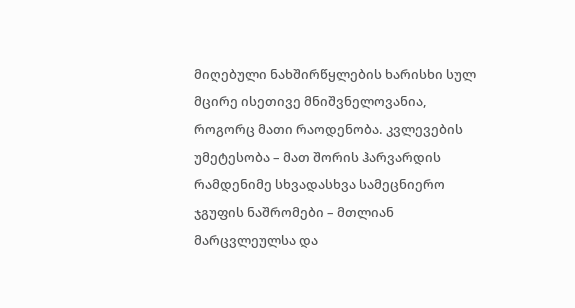მიღებული ნახშირწყლების ხარისხი სულ მცირე ისეთივე მნიშვნელოვანია, როგორც მათი რაოდენობა. კვლევების უმეტესობა – მათ შორის ჰარვარდის რამდენიმე სხვადასხვა სამეცნიერო ჯგუფის ნაშრომები – მთლიან მარცვლეულსა და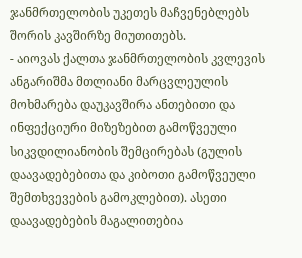ჯანმრთელობის უკეთეს მაჩვენებლებს შორის კავშირზე მიუთითებს.
- აიოვას ქალთა ჯანმრთელობის კვლევის ანგარიშმა მთლიანი მარცვლეულის მოხმარება დაუკავშირა ანთებითი და ინფექციური მიზეზებით გამოწვეული სიკვდილიანობის შემცირებას (გულის დაავადებებითა და კიბოთი გამოწვეული შემთხვევების გამოკლებით). ასეთი დაავადებების მაგალითებია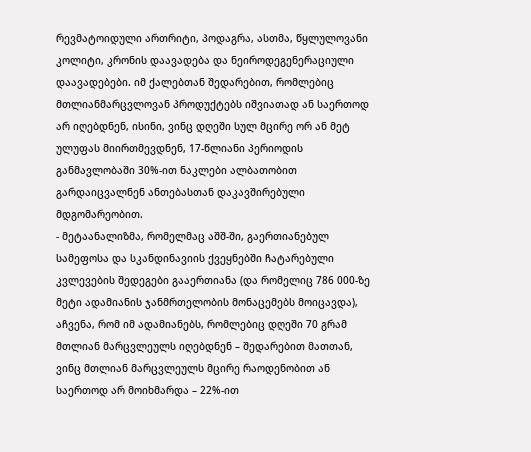რევმატოიდული ართრიტი, პოდაგრა, ასთმა, წყლულოვანი კოლიტი, კრონის დაავადება და ნეიროდეგენერაციული დაავადებები. იმ ქალებთან შედარებით, რომლებიც მთლიანმარცვლოვან პროდუქტებს იშვიათად ან საერთოდ არ იღებდნენ, ისინი, ვინც დღეში სულ მცირე ორ ან მეტ ულუფას მიირთმევდნენ, 17-წლიანი პერიოდის განმავლობაში 30%-ით ნაკლები ალბათობით გარდაიცვალნენ ანთებასთან დაკავშირებული მდგომარეობით.
- მეტაანალიზმა, რომელმაც აშშ-ში, გაერთიანებულ სამეფოსა და სკანდინავიის ქვეყნებში ჩატარებული კვლევების შედეგები გააერთიანა (და რომელიც 786 000-ზე მეტი ადამიანის ჯანმრთელობის მონაცემებს მოიცავდა), აჩვენა, რომ იმ ადამიანებს, რომლებიც დღეში 70 გრამ მთლიან მარცვლეულს იღებდნენ – შედარებით მათთან, ვინც მთლიან მარცვლეულს მცირე რაოდენობით ან საერთოდ არ მოიხმარდა – 22%-ით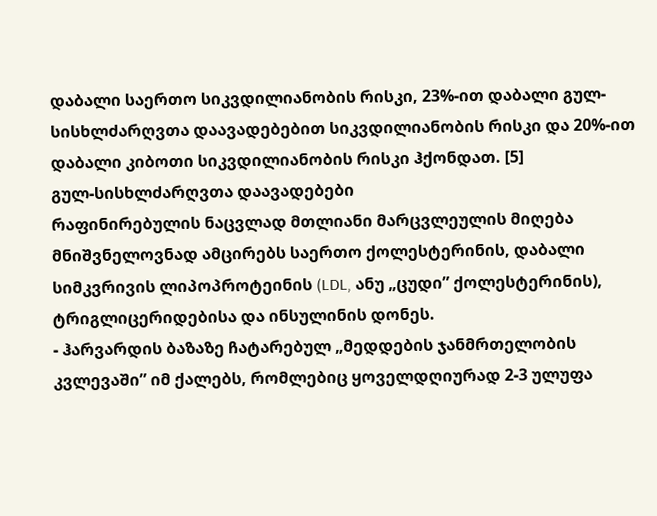დაბალი საერთო სიკვდილიანობის რისკი, 23%-ით დაბალი გულ-სისხლძარღვთა დაავადებებით სიკვდილიანობის რისკი და 20%-ით დაბალი კიბოთი სიკვდილიანობის რისკი ჰქონდათ. [5]
გულ-სისხლძარღვთა დაავადებები
რაფინირებულის ნაცვლად მთლიანი მარცვლეულის მიღება მნიშვნელოვნად ამცირებს საერთო ქოლესტერინის, დაბალი სიმკვრივის ლიპოპროტეინის (LDL, ანუ „ცუდი” ქოლესტერინის), ტრიგლიცერიდებისა და ინსულინის დონეს.
- ჰარვარდის ბაზაზე ჩატარებულ „მედდების ჯანმრთელობის კვლევაში” იმ ქალებს, რომლებიც ყოველდღიურად 2-3 ულუფა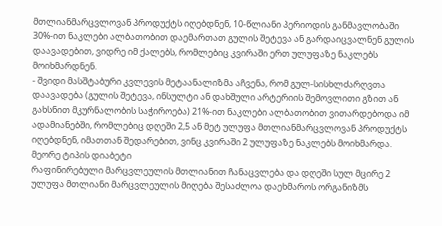მთლიანმარცვლოვან პროდუქტს იღებდნენ, 10-წლიანი პერიოდის განმავლობაში 30%-ით ნაკლები ალბათობით დაემართათ გულის შეტევა ან გარდაიცვალნენ გულის დაავადებით, ვიდრე იმ ქალებს, რომლებიც კვირაში ერთ ულუფაზე ნაკლებს მოიხმარდნენ.
- შვიდი მასშტაბური კვლევის მეტაანალიზმა აჩვენა, რომ გულ-სისხლძარღვთა დაავადება (გულის შეტევა, ინსულტი ან დახშული არტერიის შემოვლითი გზით ან გახსნით მკურნალობის საჭიროება) 21%-ით ნაკლები ალბათობით ვითარდებოდა იმ ადამიანებში, რომლებიც დღეში 2,5 ან მეტ ულუფა მთლიანმარცვლოვან პროდუქტს იღებდნენ, იმათთან შედარებით, ვინც კვირაში 2 ულუფაზე ნაკლებს მოიხმარდა.
მეორე ტიპის დიაბეტი
რაფინირებული მარცვლეულის მთლიანით ჩანაცვლება და დღეში სულ მცირე 2 ულუფა მთლიანი მარცვლეულის მიღება შესაძლოა დაეხმაროს ორგანიზმს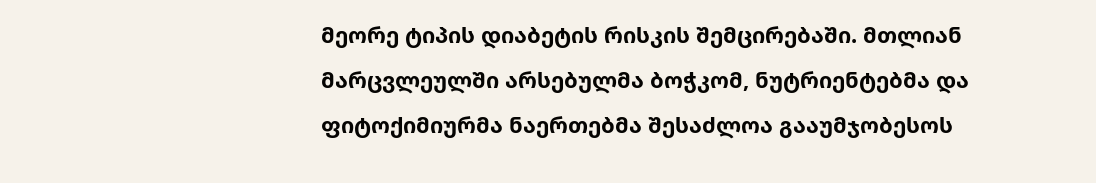მეორე ტიპის დიაბეტის რისკის შემცირებაში. მთლიან მარცვლეულში არსებულმა ბოჭკომ, ნუტრიენტებმა და ფიტოქიმიურმა ნაერთებმა შესაძლოა გააუმჯობესოს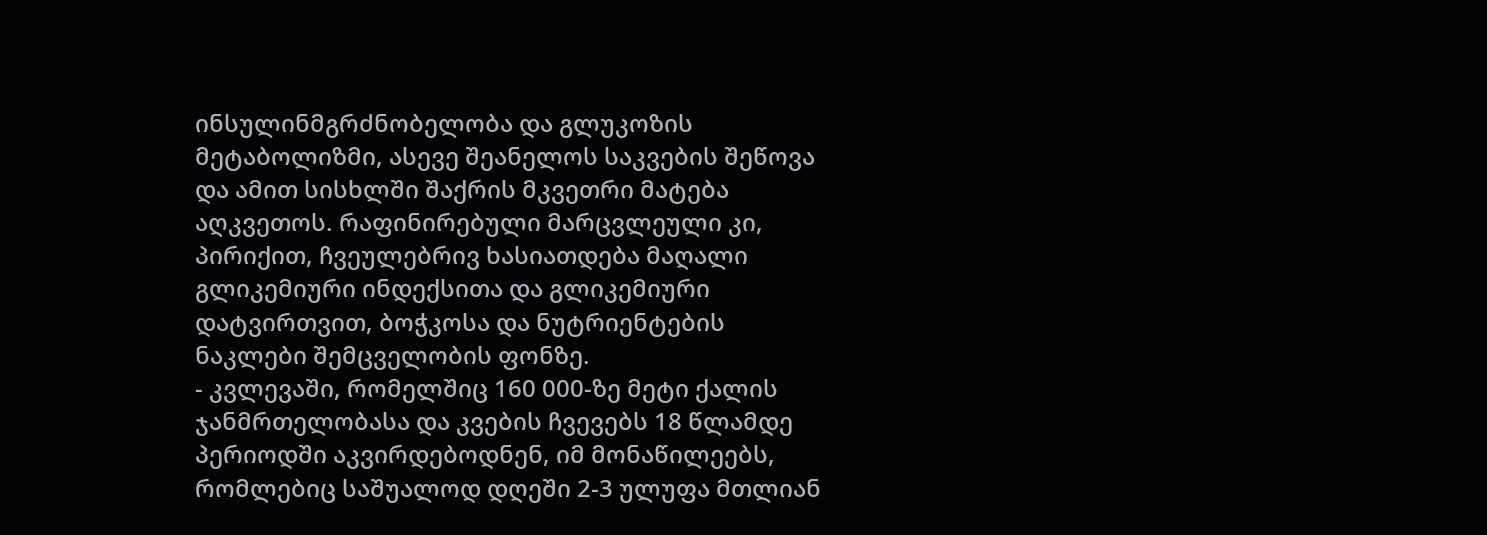ინსულინმგრძნობელობა და გლუკოზის მეტაბოლიზმი, ასევე შეანელოს საკვების შეწოვა და ამით სისხლში შაქრის მკვეთრი მატება აღკვეთოს. რაფინირებული მარცვლეული კი, პირიქით, ჩვეულებრივ ხასიათდება მაღალი გლიკემიური ინდექსითა და გლიკემიური დატვირთვით, ბოჭკოსა და ნუტრიენტების ნაკლები შემცველობის ფონზე.
- კვლევაში, რომელშიც 160 000-ზე მეტი ქალის ჯანმრთელობასა და კვების ჩვევებს 18 წლამდე პერიოდში აკვირდებოდნენ, იმ მონაწილეებს, რომლებიც საშუალოდ დღეში 2-3 ულუფა მთლიან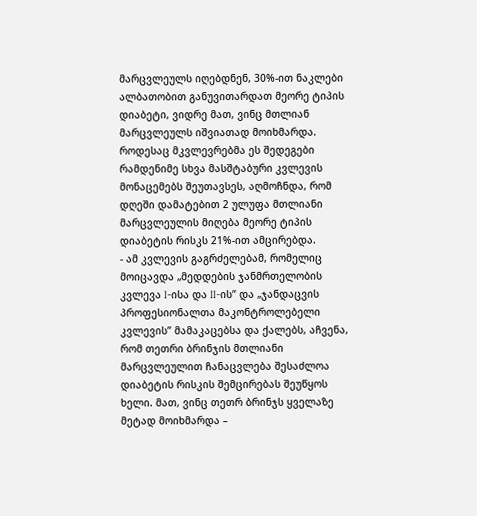მარცვლეულს იღებდნენ, 30%-ით ნაკლები ალბათობით განუვითარდათ მეორე ტიპის დიაბეტი, ვიდრე მათ, ვინც მთლიან მარცვლეულს იშვიათად მოიხმარდა. როდესაც მკვლევრებმა ეს შედეგები რამდენიმე სხვა მასშტაბური კვლევის მონაცემებს შეუთავსეს, აღმოჩნდა, რომ დღეში დამატებით 2 ულუფა მთლიანი მარცვლეულის მიღება მეორე ტიპის დიაბეტის რისკს 21%-ით ამცირებდა.
- ამ კვლევის გაგრძელებამ, რომელიც მოიცავდა „მედდების ჯანმრთელობის კვლევა I-ისა და II-ის” და „ჯანდაცვის პროფესიონალთა მაკონტროლებელი კვლევის” მამაკაცებსა და ქალებს, აჩვენა, რომ თეთრი ბრინჯის მთლიანი მარცვლეულით ჩანაცვლება შესაძლოა დიაბეტის რისკის შემცირებას შეუწყოს ხელი. მათ, ვინც თეთრ ბრინჯს ყველაზე მეტად მოიხმარდა –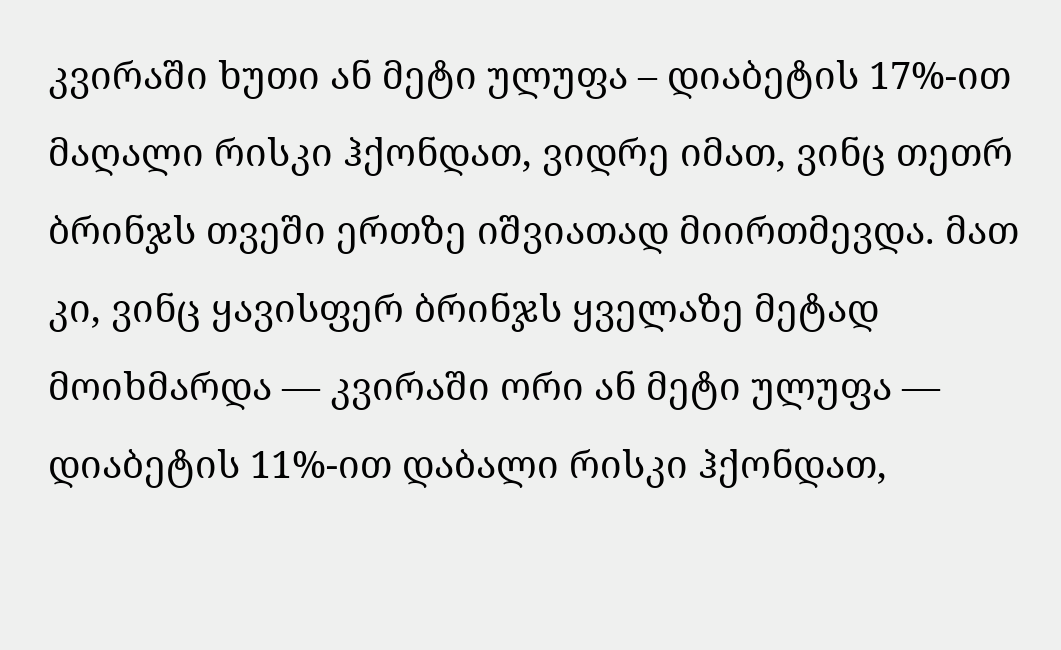კვირაში ხუთი ან მეტი ულუფა – დიაბეტის 17%-ით მაღალი რისკი ჰქონდათ, ვიდრე იმათ, ვინც თეთრ ბრინჯს თვეში ერთზე იშვიათად მიირთმევდა. მათ კი, ვინც ყავისფერ ბრინჯს ყველაზე მეტად მოიხმარდა — კვირაში ორი ან მეტი ულუფა — დიაბეტის 11%-ით დაბალი რისკი ჰქონდათ,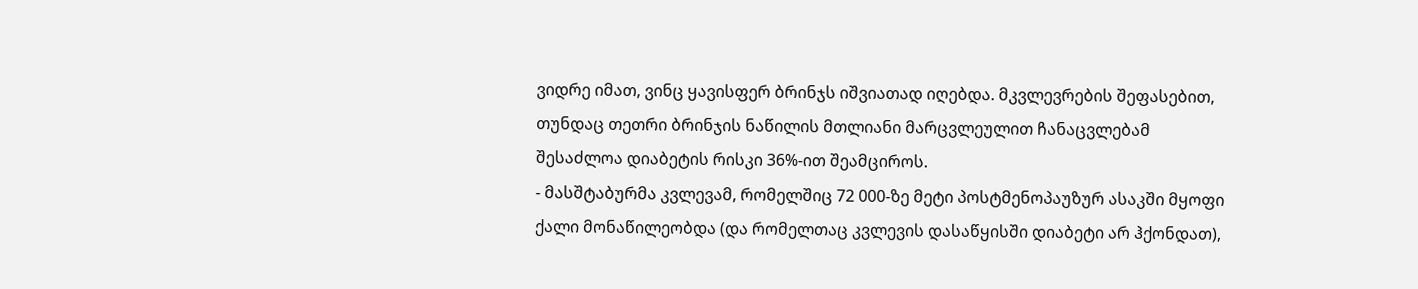ვიდრე იმათ, ვინც ყავისფერ ბრინჯს იშვიათად იღებდა. მკვლევრების შეფასებით, თუნდაც თეთრი ბრინჯის ნაწილის მთლიანი მარცვლეულით ჩანაცვლებამ შესაძლოა დიაბეტის რისკი 36%-ით შეამციროს.
- მასშტაბურმა კვლევამ, რომელშიც 72 000-ზე მეტი პოსტმენოპაუზურ ასაკში მყოფი ქალი მონაწილეობდა (და რომელთაც კვლევის დასაწყისში დიაბეტი არ ჰქონდათ),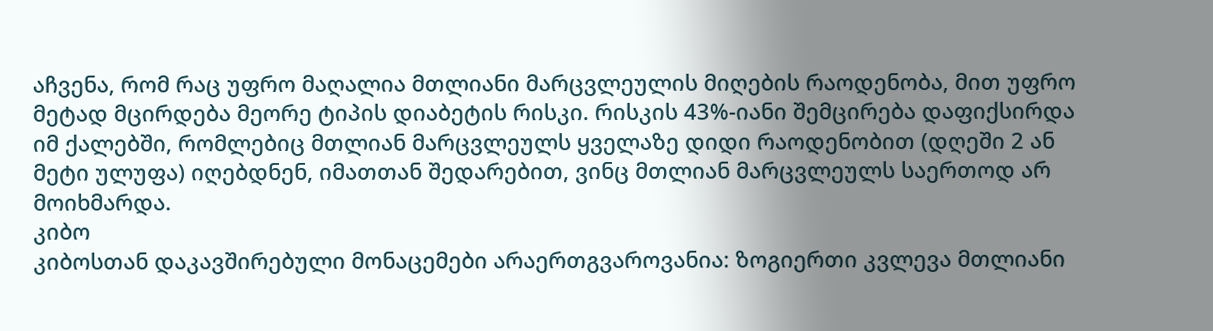აჩვენა, რომ რაც უფრო მაღალია მთლიანი მარცვლეულის მიღების რაოდენობა, მით უფრო მეტად მცირდება მეორე ტიპის დიაბეტის რისკი. რისკის 43%-იანი შემცირება დაფიქსირდა იმ ქალებში, რომლებიც მთლიან მარცვლეულს ყველაზე დიდი რაოდენობით (დღეში 2 ან მეტი ულუფა) იღებდნენ, იმათთან შედარებით, ვინც მთლიან მარცვლეულს საერთოდ არ მოიხმარდა.
კიბო
კიბოსთან დაკავშირებული მონაცემები არაერთგვაროვანია: ზოგიერთი კვლევა მთლიანი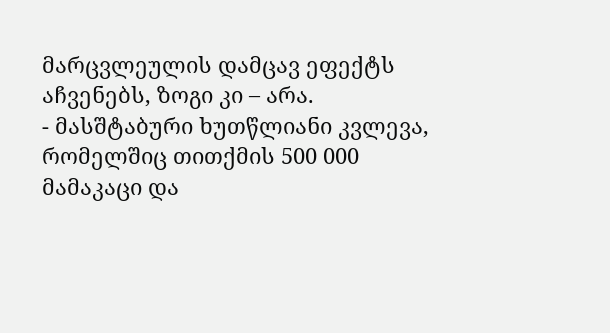მარცვლეულის დამცავ ეფექტს აჩვენებს, ზოგი კი – არა.
- მასშტაბური ხუთწლიანი კვლევა, რომელშიც თითქმის 500 000 მამაკაცი და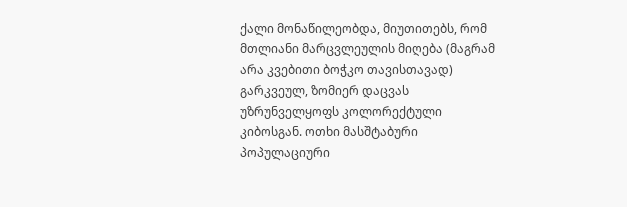ქალი მონაწილეობდა, მიუთითებს, რომ მთლიანი მარცვლეულის მიღება (მაგრამ არა კვებითი ბოჭკო თავისთავად) გარკვეულ, ზომიერ დაცვას უზრუნველყოფს კოლორექტული კიბოსგან. ოთხი მასშტაბური პოპულაციური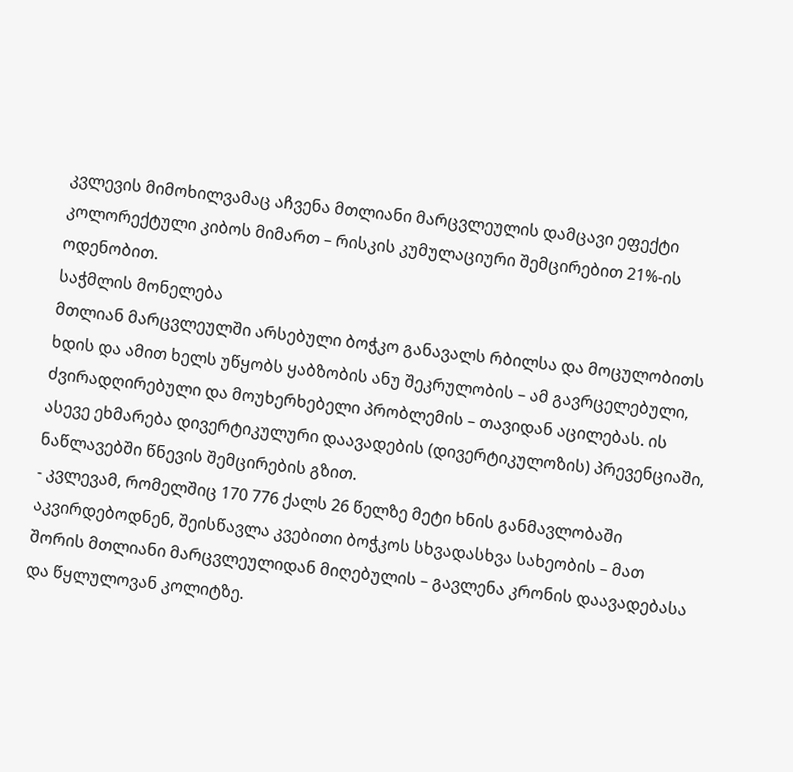კვლევის მიმოხილვამაც აჩვენა მთლიანი მარცვლეულის დამცავი ეფექტი კოლორექტული კიბოს მიმართ – რისკის კუმულაციური შემცირებით 21%-ის ოდენობით.
საჭმლის მონელება
მთლიან მარცვლეულში არსებული ბოჭკო განავალს რბილსა და მოცულობითს ხდის და ამით ხელს უწყობს ყაბზობის ანუ შეკრულობის – ამ გავრცელებული, ძვირადღირებული და მოუხერხებელი პრობლემის – თავიდან აცილებას. ის ასევე ეხმარება დივერტიკულური დაავადების (დივერტიკულოზის) პრევენციაში, ნაწლავებში წნევის შემცირების გზით.
- კვლევამ, რომელშიც 170 776 ქალს 26 წელზე მეტი ხნის განმავლობაში აკვირდებოდნენ, შეისწავლა კვებითი ბოჭკოს სხვადასხვა სახეობის – მათ შორის მთლიანი მარცვლეულიდან მიღებულის – გავლენა კრონის დაავადებასა და წყლულოვან კოლიტზე.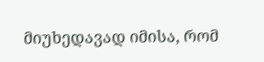მიუხედავად იმისა, რომ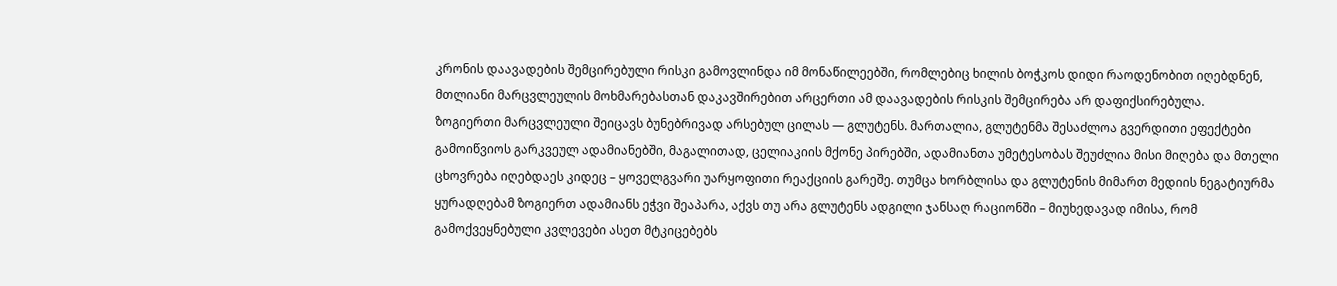კრონის დაავადების შემცირებული რისკი გამოვლინდა იმ მონაწილეებში, რომლებიც ხილის ბოჭკოს დიდი რაოდენობით იღებდნენ, მთლიანი მარცვლეულის მოხმარებასთან დაკავშირებით არცერთი ამ დაავადების რისკის შემცირება არ დაფიქსირებულა.
ზოგიერთი მარცვლეული შეიცავს ბუნებრივად არსებულ ცილას — გლუტენს. მართალია, გლუტენმა შესაძლოა გვერდითი ეფექტები გამოიწვიოს გარკვეულ ადამიანებში, მაგალითად, ცელიაკიის მქონე პირებში, ადამიანთა უმეტესობას შეუძლია მისი მიღება და მთელი ცხოვრება იღებდაეს კიდეც – ყოველგვარი უარყოფითი რეაქციის გარეშე. თუმცა ხორბლისა და გლუტენის მიმართ მედიის ნეგატიურმა ყურადღებამ ზოგიერთ ადამიანს ეჭვი შეაპარა, აქვს თუ არა გლუტენს ადგილი ჯანსაღ რაციონში – მიუხედავად იმისა, რომ გამოქვეყნებული კვლევები ასეთ მტკიცებებს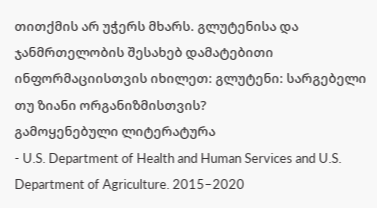თითქმის არ უჭერს მხარს. გლუტენისა და ჯანმრთელობის შესახებ დამატებითი ინფორმაციისთვის იხილეთ: გლუტენი: სარგებელი თუ ზიანი ორგანიზმისთვის?
გამოყენებული ლიტერატურა
- U.S. Department of Health and Human Services and U.S. Department of Agriculture. 2015–2020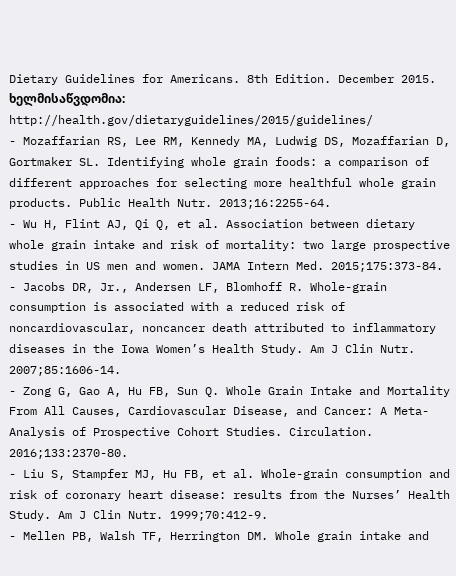Dietary Guidelines for Americans. 8th Edition. December 2015. ხელმისაწვდომია: http://health.gov/dietaryguidelines/2015/guidelines/
- Mozaffarian RS, Lee RM, Kennedy MA, Ludwig DS, Mozaffarian D, Gortmaker SL. Identifying whole grain foods: a comparison of different approaches for selecting more healthful whole grain products. Public Health Nutr. 2013;16:2255-64.
- Wu H, Flint AJ, Qi Q, et al. Association between dietary whole grain intake and risk of mortality: two large prospective studies in US men and women. JAMA Intern Med. 2015;175:373-84.
- Jacobs DR, Jr., Andersen LF, Blomhoff R. Whole-grain consumption is associated with a reduced risk of noncardiovascular, noncancer death attributed to inflammatory diseases in the Iowa Women’s Health Study. Am J Clin Nutr. 2007;85:1606-14.
- Zong G, Gao A, Hu FB, Sun Q. Whole Grain Intake and Mortality From All Causes, Cardiovascular Disease, and Cancer: A Meta-Analysis of Prospective Cohort Studies. Circulation. 2016;133:2370-80.
- Liu S, Stampfer MJ, Hu FB, et al. Whole-grain consumption and risk of coronary heart disease: results from the Nurses’ Health Study. Am J Clin Nutr. 1999;70:412-9.
- Mellen PB, Walsh TF, Herrington DM. Whole grain intake and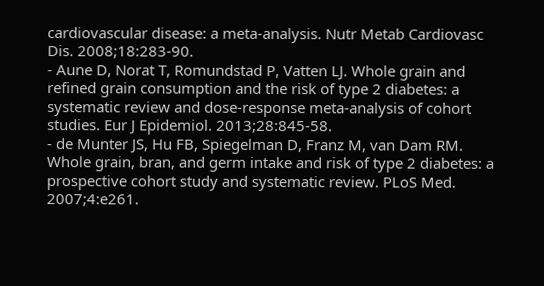cardiovascular disease: a meta-analysis. Nutr Metab Cardiovasc Dis. 2008;18:283-90.
- Aune D, Norat T, Romundstad P, Vatten LJ. Whole grain and refined grain consumption and the risk of type 2 diabetes: a systematic review and dose-response meta-analysis of cohort studies. Eur J Epidemiol. 2013;28:845-58.
- de Munter JS, Hu FB, Spiegelman D, Franz M, van Dam RM. Whole grain, bran, and germ intake and risk of type 2 diabetes: a prospective cohort study and systematic review. PLoS Med. 2007;4:e261.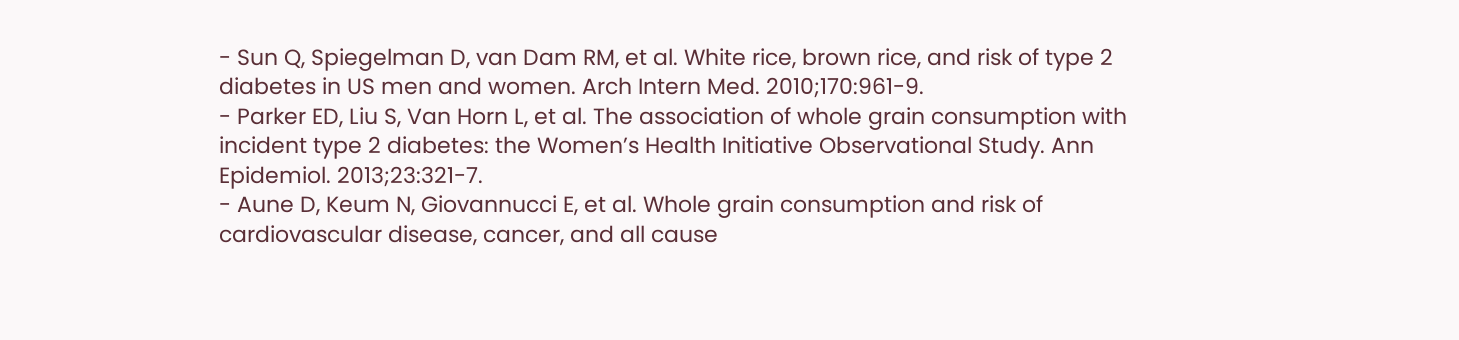- Sun Q, Spiegelman D, van Dam RM, et al. White rice, brown rice, and risk of type 2 diabetes in US men and women. Arch Intern Med. 2010;170:961-9.
- Parker ED, Liu S, Van Horn L, et al. The association of whole grain consumption with incident type 2 diabetes: the Women’s Health Initiative Observational Study. Ann Epidemiol. 2013;23:321-7.
- Aune D, Keum N, Giovannucci E, et al. Whole grain consumption and risk of cardiovascular disease, cancer, and all cause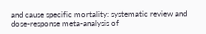and cause specific mortality: systematic review and dose-response meta-analysis of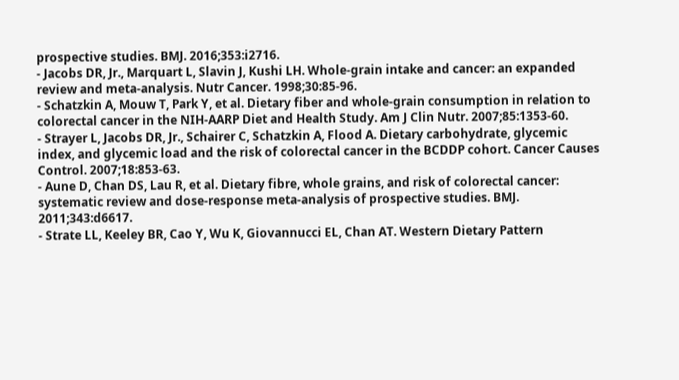prospective studies. BMJ. 2016;353:i2716.
- Jacobs DR, Jr., Marquart L, Slavin J, Kushi LH. Whole-grain intake and cancer: an expanded review and meta-analysis. Nutr Cancer. 1998;30:85-96.
- Schatzkin A, Mouw T, Park Y, et al. Dietary fiber and whole-grain consumption in relation to colorectal cancer in the NIH-AARP Diet and Health Study. Am J Clin Nutr. 2007;85:1353-60.
- Strayer L, Jacobs DR, Jr., Schairer C, Schatzkin A, Flood A. Dietary carbohydrate, glycemic index, and glycemic load and the risk of colorectal cancer in the BCDDP cohort. Cancer Causes Control. 2007;18:853-63.
- Aune D, Chan DS, Lau R, et al. Dietary fibre, whole grains, and risk of colorectal cancer: systematic review and dose-response meta-analysis of prospective studies. BMJ. 2011;343:d6617.
- Strate LL, Keeley BR, Cao Y, Wu K, Giovannucci EL, Chan AT. Western Dietary Pattern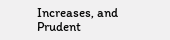Increases, and Prudent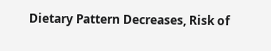Dietary Pattern Decreases, Risk of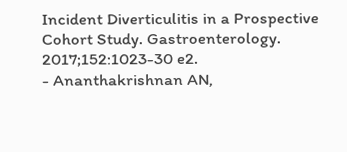Incident Diverticulitis in a Prospective Cohort Study. Gastroenterology. 2017;152:1023-30 e2.
- Ananthakrishnan AN,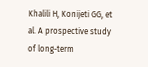Khalili H, Konijeti GG, et al. A prospective study of long-term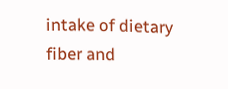intake of dietary fiber and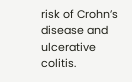risk of Crohn’s disease and ulcerative colitis.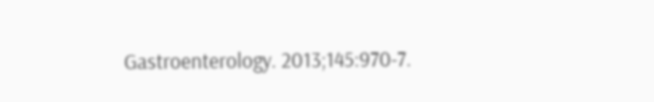Gastroenterology. 2013;145:970-7.